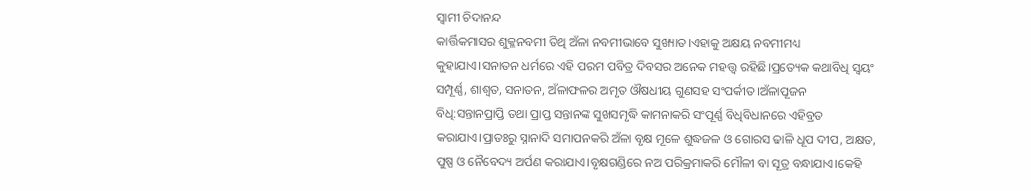ସ୍ୱାମୀ ଚିଦାନନ୍ଦ
କାର୍ତ୍ତିକମାସର ଶୁକ୍ଳନବମୀ ତିଥି ଅଁଳା ନବମୀଭାବେ ସୁଖ୍ୟାତ।ଏହାକୁ ଅକ୍ଷୟ ନବମୀମଧ୍ୟ କୁହାଯାଏ।ସନାତନ ଧର୍ମରେ ଏହି ପରମ ପବିତ୍ର ଦିବସର ଅନେକ ମହତ୍ତ୍ବ ରହିଛି।ପ୍ରତ୍ୟେକ କଥାବିଧି ସ୍ବୟଂ ସମ୍ପୂର୍ଣ୍ଣ, ଶାଶ୍ବତ, ସନାତନ, ଅଁଳାଫଳର ଅମୃତ ଔଷଧୀୟ ଗୁଣସହ ସଂପର୍କୀତ।ଅଁଳାପୂଜନ ବିଧି:ସନ୍ତାନପ୍ରାପ୍ତି ତଥା ପ୍ରାପ୍ତ ସନ୍ତାନଙ୍କ ସୁଖସମୃଦ୍ଧି କାମନାକରି ସଂପୂର୍ଣ୍ଣ ବିଧିବିଧାନରେ ଏହିବ୍ରତ କରାଯାଏ।ପ୍ରାତଃରୁ ସ୍ନାନାଦି ସମାପନକରି ଅଁଳା ବୃକ୍ଷ ମୂଳେ ଶୁଦ୍ଧଜଳ ଓ ଗୋରସ ଢାଳି ଧୂପ ଦୀପ, ଅକ୍ଷତ, ପୁଷ୍ପ ଓ ନୈବେଦ୍ୟ ଅର୍ପଣ କରାଯାଏ।ବୃକ୍ଷଗଣ୍ଡିରେ ନଅ ପରିକ୍ରମାକରି ମୌଳୀ ବା ସୂତ୍ର ବନ୍ଧାଯାଏ।କେହି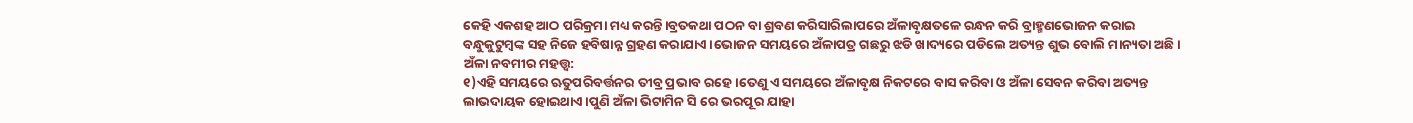କେହି ଏକଶହ ଆଠ ପରିକ୍ରମା ମଧ୍ୟ କରନ୍ତି।ବ୍ରତକଥା ପଠନ ବା ଶ୍ରବଣ କରିସାରିଲାପରେ ଅଁଳାବୃକ୍ଷତଳେ ରନ୍ଧନ କରି ବ୍ରାହ୍ମଣଭୋଜନ କରାଇ ବନ୍ଧୁକୁଟୁମ୍ବଙ୍କ ସହ ନିଜେ ହବିଷାନ୍ନ ଗ୍ରହଣ କରାଯାଏ।ଭୋଜନ ସମୟରେ ଅଁଳାପତ୍ର ଗଛରୁ ଝଡି ଖାଦ୍ୟରେ ପଡିଲେ ଅତ୍ୟନ୍ତ ଶୁଭ ବୋଲି ମାନ୍ୟତା ଅଛି।
ଅଁଳା ନବମୀର ମହତ୍ତ୍ବ:
୧)ଏହି ସମୟରେ ଋତୁପରିବର୍ତ୍ତନର ତୀବ୍ର ପ୍ରଭାବ ରହେ।ତେଣୁ ଏ ସମୟରେ ଅଁଳାବୃକ୍ଷ ନିକଟରେ ବାସ କରିବା ଓ ଅଁଳା ସେବନ କରିବା ଅତ୍ୟନ୍ତ ଲାଭଦାୟକ ହୋଇଥାଏ।ପୁଣି ଅଁଳା ଭିଟାମିନ ସି ରେ ଭରପୂର ଯାହା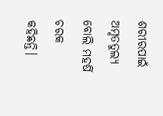ଶରୀରପାଇଁ ଅମୃତତୁଲ୍ୟ ବୋଲି ମହର୍ଷି ଚରକ କହିଛନ୍ତି।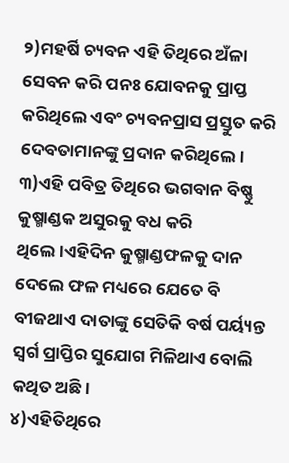୨)ମହର୍ଷି ଚ୍ୟବନ ଏହି ତିଥିରେ ଅଁଳା ସେବନ କରି ପନଃ ଯୋବନକୁ ପ୍ରାପ୍ତ କରିଥିଲେ ଏବଂ ଚ୍ୟବନପ୍ରାସ ପ୍ରସ୍ତୁତ କରି ଦେବତାମାନଙ୍କୁ ପ୍ରଦାନ କରିଥିଲେ।
୩)ଏହି ପବିତ୍ର ତିଥିରେ ଭଗବାନ ବିଷ୍ଣୁ କୁଷ୍ମାଣ୍ଡକ ଅସୁରକୁ ବଧ କରି ଥିଲେ।ଏହିଦିନ କୁଷ୍ମାଣ୍ଡଫଳକୁ ଦାନ ଦେଲେ ଫଳ ମଧ୍ୟରେ ଯେତେ ବି ବୀଜଥାଏ ଦାତାଙ୍କୁ ସେତିକି ବର୍ଷ ପର୍ୟ୍ୟନ୍ତ ସ୍ବର୍ଗ ପ୍ରାପ୍ତିର ସୁଯୋଗ ମିଳିଥାଏ ବୋଲି କଥିତ ଅଛି।
୪)ଏହିତିଥିରେ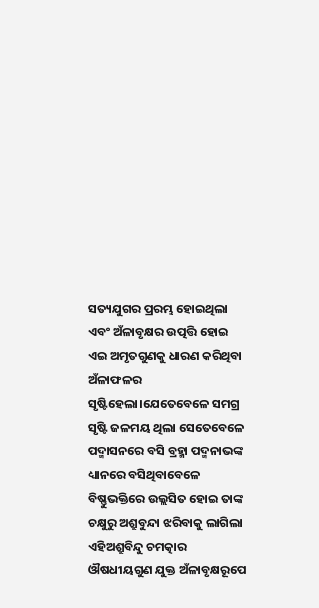ସତ୍ୟଯୁଗର ପ୍ରରମ୍ଭ ହୋଇଥିଲା ଏବଂ ଅଁଳାବୃକ୍ଷର ଉତ୍ପତ୍ତି ହୋଇ ଏଇ ଅମୃତଗୁଣକୁ ଧାରଣ କରିଥିବା ଅଁଳାଫଳର ସୃଷ୍ଟିହେଲା।ଯେତେବେଳେ ସମଗ୍ର ସୃଷ୍ଟି ଜଳମୟ ଥିଲା ସେତେବେଳେ ପଦ୍ମାସନରେ ବସି ବ୍ରହ୍ମା ପଦ୍ମନାଭଙ୍କ ଧ୍ୟାନରେ ବସିଥିବାବେଳେ ବିଷ୍ଣୁଭକ୍ତିରେ ଉଲ୍ଲସିତ ହୋଇ ତାଙ୍କ ଚକ୍ଷୁରୁ ଅଶ୍ରୁବୁନ୍ଦା ଝରିବାକୁ ଲାଗିଲା ଏହିଅଶ୍ରୁବିନ୍ଦୁ ଚମତ୍କାର ଔଷଧୀୟଗୁଣ ଯୁକ୍ତ ଅଁଳାବୃକ୍ଷରୂପେ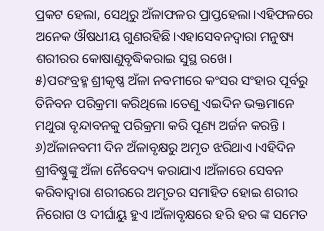ପ୍ରକଟ ହେଲା, ସେଥିରୁ ଅଁଳାଫଳର ପ୍ରାପ୍ତହେଲା।ଏହିଫଳରେ ଅନେକ ଔଷଧୀୟ ଗୁଣରହିଛି।ଏହାସେବନଦ୍ବାରା ମନୁଷ୍ୟ ଶରୀରର କୋଷାଣୁବୃଦ୍ଧିକରାଇ ସୁସ୍ଥ ରଖେ।
୫)ପରଂବ୍ରହ୍ମ ଶ୍ରୀକୃଷ୍ଣ ଅଁଳା ନବମୀରେ କଂସର ସଂହାର ପୂର୍ବରୁ ତିନିବନ ପରିକ୍ରମା କରିଥିଲେ।ତେଣୁ ଏଇଦିନ ଭକ୍ତମାନେ ମଥୁରା ବୃନ୍ଦାବନକୁ ପରିକ୍ରମା କରି ପୂଣ୍ୟ ଅର୍ଜନ କରନ୍ତି।
୬)ଅଁଳାନବମୀ ଦିନ ଅଁଳାବୃକ୍ଷରୁ ଅମୃତ ଝରିଥାଏ।ଏହିଦିନ ଶ୍ରୀବିଷ୍ଣୁଙ୍କୁ ଅଁଳା ନୈବେଦ୍ୟ କରାଯାଏ।ଅଁଳାରେ ସେବନ କରିବାଦ୍ବାରା ଶରୀରରେ ଅମୃତର ସମାହିତ ହୋଇ ଶରୀର ନିରୋଗ ଓ ଦୀର୍ଘାୟୁ ହୁଏ।ଅଁଳାବୃକ୍ଷରେ ହରି ହର ଙ୍କ ସମେତ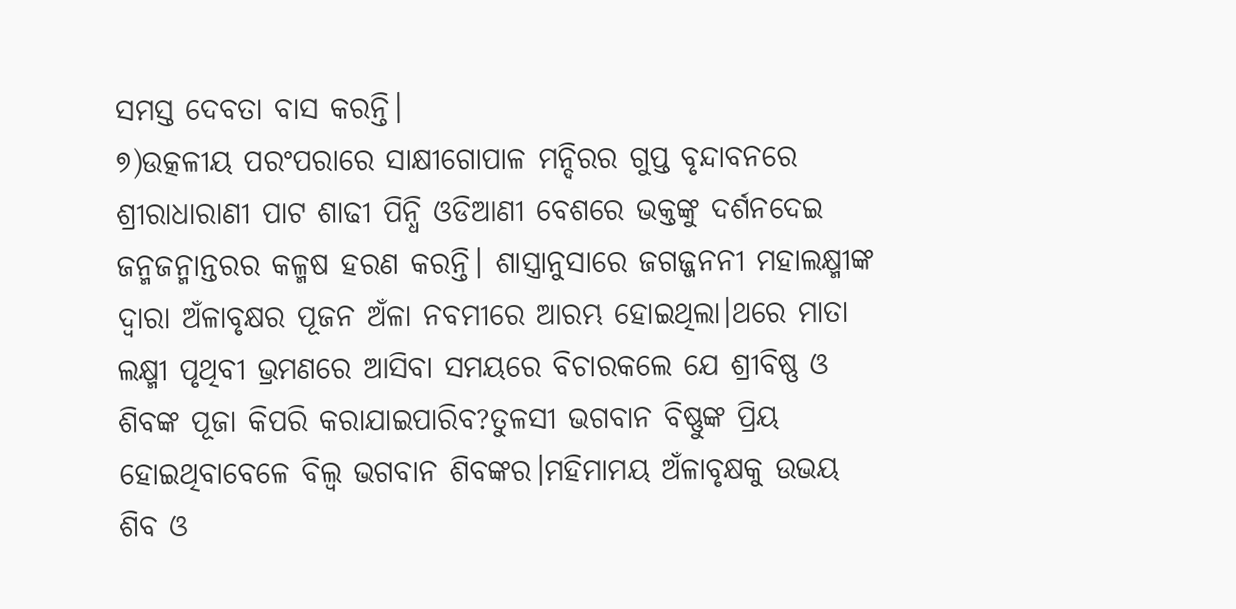ସମସ୍ତ ଦେବତା ବାସ କରନ୍ତି।
୭)ଉତ୍କଳୀୟ ପରଂପରାରେ ସାକ୍ଷୀଗୋପାଳ ମନ୍ଦିରର ଗୁପ୍ତ ବୃନ୍ଦାବନରେ ଶ୍ରୀରାଧାରାଣୀ ପାଟ ଶାଢୀ ପିନ୍ଧି ଓଡିଆଣୀ ବେଶରେ ଭକ୍ତଙ୍କୁ ଦର୍ଶନଦେଇ ଜନ୍ମଜନ୍ମାନ୍ତରର କଳ୍ମଷ ହରଣ କରନ୍ତି। ଶାସ୍ତ୍ରାନୁସାରେ ଜଗଜ୍ଜନନୀ ମହାଲକ୍ଷ୍ମୀଙ୍କ ଦ୍ବାରା ଅଁଳାବୃକ୍ଷର ପୂଜନ ଅଁଳା ନବମୀରେ ଆରମ୍ଭ ହୋଇଥିଲା।ଥରେ ମାତା ଲକ୍ଷ୍ମୀ ପୃଥିବୀ ଭ୍ରମଣରେ ଆସିବା ସମୟରେ ବିଚାରକଲେ ଯେ ଶ୍ରୀବିଷ୍ଣ ଓ ଶିବଙ୍କ ପୂଜା କିପରି କରାଯାଇପାରିବ?ତୁଳସୀ ଭଗବାନ ବିଷ୍ଣୁଙ୍କ ପ୍ରିୟ ହୋଇଥିବାବେଳେ ବିଲ୍ବ ଭଗବାନ ଶିବଙ୍କର।ମହିମାମୟ ଅଁଳାବୃକ୍ଷକୁ ଉଭୟ ଶିବ ଓ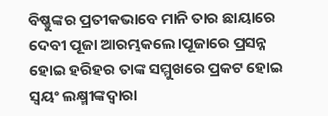ବିଷ୍ଣୁଙ୍କର ପ୍ରତୀକଭାବେ ମାନି ତାର ଛାୟାରେ ଦେବୀ ପୂଜା ଆରମ୍ଭକଲେ।ପୂଜାରେ ପ୍ରସନ୍ନ ହୋଇ ହରିହର ତାଙ୍କ ସମ୍ମୁଖରେ ପ୍ରକଟ ହୋଇ ସ୍ବୟଂ ଲକ୍ଷ୍ମୀଙ୍କଦ୍ବାରା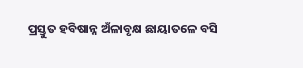ପ୍ରସ୍ତୁତ ହବିଷାନ୍ନ ଅଁଳାବୃକ୍ଷ ଛାୟାତଳେ ବସି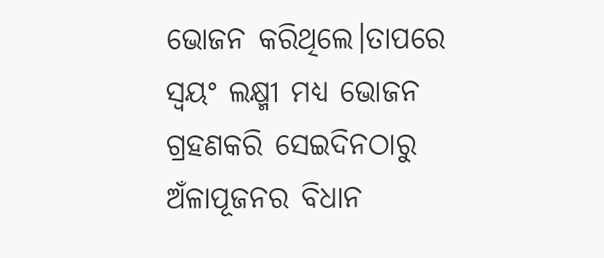ଭୋଜନ କରିଥିଲେ।ତାପରେ ସ୍ବୟଂ ଲକ୍ଷ୍ମୀ ମଧ୍ୟ ଭୋଜନ ଗ୍ରହଣକରି ସେଇଦିନଠାରୁ ଅଁଳାପୂଜନର ବିଧାନ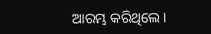ଆରମ୍ଭ କରିଥିଲେ।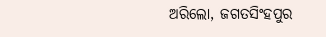ଅରିଲୋ, ଜଗତସିଂହପୁର